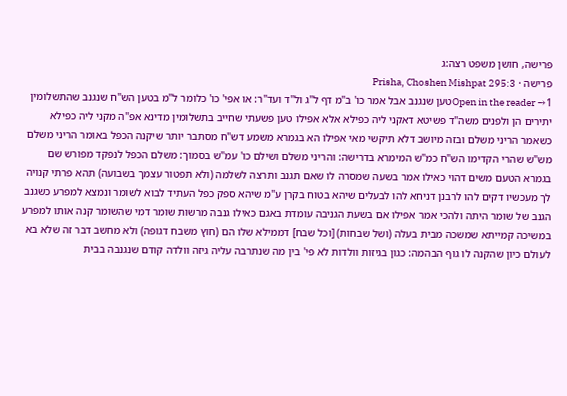פרישה, חושן משפט רצה:ג
פרישה · Prisha, Choshen Mishpat 295:3
Open in the reader →1טען שנגנב אבל אמר כו' ב"מ דף ל"ג ול"ד ועד"ר: או אפי' כו' כלומר ל"מ בטען הש"ח שנגנב שהתשלומין יתירים הן ולפנים משה"ד פשיטא דאקני ליה כפילא אלא אפילו טען פשעתי שחייב בתשלומין מדינא אפ"ה מקני ליה כפילא כשאמר הריני משלם ובזה מיושב דלא תיקשי מאי אפילו הא בגמרא משמע דש"ח מסתבר יותר שיקנה הכפל באומר הריני משלם מש"ש שהרי הקדימו הש"ח כמ"ש המימרא בדרישה: והריני משלם ושילם כו' עמ"ש בסמוך: משלם הכפל לנפקד מפורש שם בגמרא הטעם משים דהוי כאילו אמר בשעה שמסרה לו שאם תגנב ותרצה לשלמה (ולא תפטור עצמך בשבועה) תהא פרתי קנויה לך מעכשיו דקים להו לרבנן דניחא להו לבעלים שיהא בטוח בקרן ע"מ שיהא ספק כפל העתיד לבוא לשומר ונמצא למפרע כשגנב הגנב של שומר היתה ולהכי אמר אפילו אם בשעת הגניבה עומדת באגם כאילו גנבה מרשות שומר דמי שהשומר קנה אותו למפרע במשיכה קמייתא שמשכה מבית בעלה (ושל שבחות) [וכל שבח] דממילא שלו הם (חוץ משבח דגופה) ולא מחשב דבר זה שלא בא לעולם כיון שהקנה לו גוף הבהמה: כגון בגיזות וולדות לא פי' בין מה שנתרבה עליה גיזה וולדה קודם שנגנבה בבית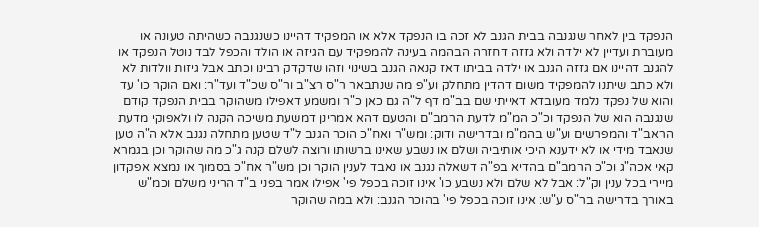הנפקד בין לאחר שנגנבה בבית הגנב לא זכה בו הנפקד אלא או המפקיד דהיינו כשנגנבה כשהיתה טעונה או מעוברת ועדיין לא ילדה ולא גזזה דחזרה הבהמה בעינה להמפקיד עם הגיזה או הולד והכפל לבד נוטל הנפקד או להגנב דהיינו אם גזזה הגנב או ילדה בביתו דאז קנאה הגנב בשינוי וזהו שדקדק רבינו וכתב אבל גיזות וולדות לא ולא כתב שיתנו להמפקיד משום דהדין מתחלק וע"פ מה שנתבאר ר"ס רצ"ב ור"ס שכ"ד ועד"ר: ואם הוקר כו' עד והוא של נפקד נלמד מעובדא דאייתי שם בב"מ דף ל"ה גם כאן כ"ר ומשמע דאפילו משהוקר בבית הנפקד קודם שנגנבה הוא של הנפקד וכ"כ המ"מ לדעת הרמב"ם והטעם דהא אמרינן דמשעת משיכה הקנה לו ולאפוקי מדעת הראב"ד והמפרשים וע"ש בהמ"מ ובדרישה ודוק: ומש"ר ואח"כ הוכר הגנב ל"ד שטען מתחלה נגנב אלא ה"ה טען שנאבד מידי או לא ידענא היכי אותיביה ושלם או נשבע שאינו ברשותו ורוצה לשלם קנה ג"כ מה שהוקר וכן בגמרא קאי אכה"ג וכ"כ הרמב"ם בהדיא בפ"ה דשאלה נגנב או נאבד לענין הוקר וכן מש"ר אח"כ בסמוך או נמצא אפקדון מיירי בכל ענין וק"ל: אבל לא שלם ולא נשבע כו' אינו זוכה בכפל פי' אפילו אמר בפני ב"ד הריני משלם וכמ"ש באורך בדרישה בר"ס ע"ש: אינו זוכה בכפל פי' בהוכר הגנב: ולא במה שהוקר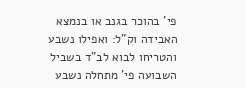פי' בהוכר בגנב או בנמצא האבידה וק"ל: ואפילו נשבע והטריחו לבוא לב"ד בשביל השבועה פי' מתחלה נשבע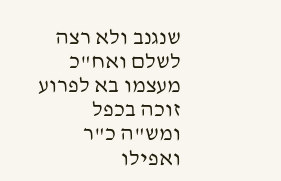שנגנב ולא רצה לשלם ואח"כ מעצמו בא לפרוע זוכה בכפל ומש"ה כ"ר ואפילו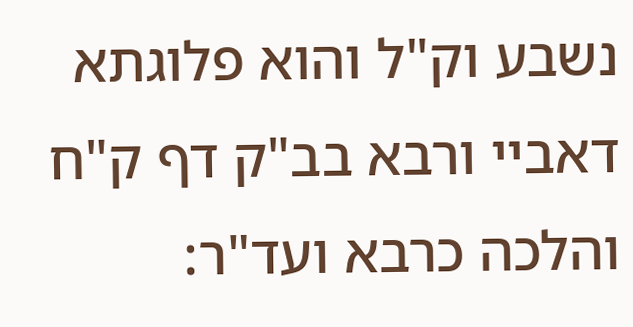נשבע וק"ל והוא פלוגתא דאביי ורבא בב"ק דף ק"ח והלכה כרבא ועד"ר: